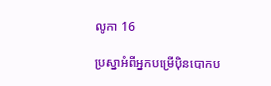លូកា 16

ប្រស្នាអំពីអ្នកបម្រើប៉ិនបោកប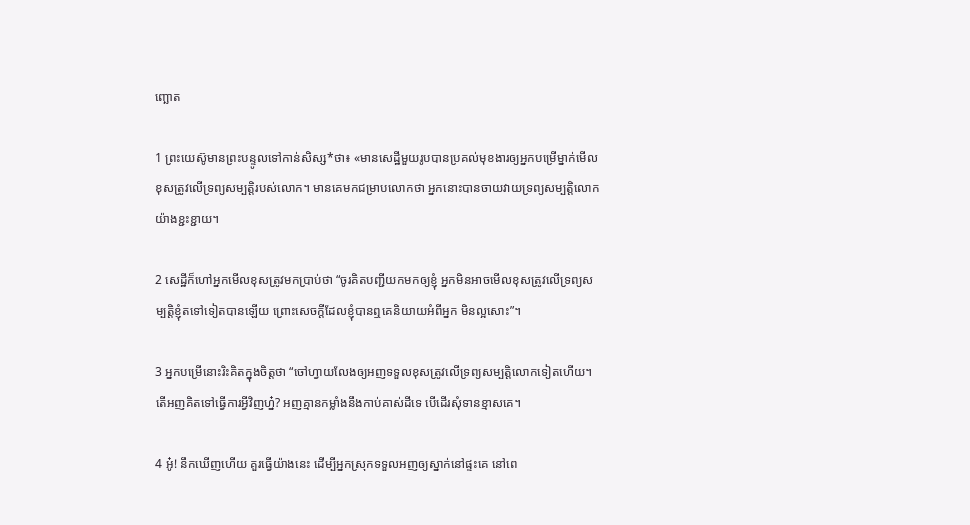ញ្ឆោត

1 ព្រះ‌យេស៊ូមានព្រះ‌បន្ទូលទៅកាន់សិស្ស*ថា៖ «មានសេដ្ឋីមួយរូបបានប្រគល់មុខ‌ងារឲ្យអ្នកបម្រើម្នាក់មើលខុសត្រូវលើទ្រព្យ‌សម្បត្តិរបស់លោក។ មានគេមកជម្រាបលោកថា អ្នកនោះបានចាយវាយទ្រព្យ‌សម្បត្តិលោកយ៉ាងខ្ជះ‌ខ្ជាយ។

2 សេដ្ឋីក៏ហៅអ្នកមើលខុសត្រូវមកប្រាប់ថា “ចូរគិតបញ្ជីយកមកឲ្យខ្ញុំ អ្នកមិនអាចមើលខុសត្រូវលើទ្រព្យ‌សម្បត្តិខ្ញុំតទៅទៀតបានឡើយ ព្រោះសេចក្ដីដែលខ្ញុំបានឮគេនិយាយអំពីអ្នក មិនល្អសោះ”។

3 អ្នកបម្រើនោះរិះគិតក្នុងចិត្តថា “ចៅហ្វាយលែងឲ្យអញទទួលខុសត្រូវលើទ្រព្យ‌សម្បត្តិលោកទៀតហើយ។ តើអញគិតទៅធ្វើការអ្វីវិញហ្ន៎? អញគ្មានកម្លាំងនឹងកាប់គាស់ដីទេ បើដើរសុំទានខ្មាសគេ។

4 អូ៎! នឹកឃើញហើយ គួរធ្វើយ៉ាងនេះ ដើម្បីអ្នកស្រុកទទួលអញឲ្យស្នាក់នៅផ្ទះគេ នៅពេ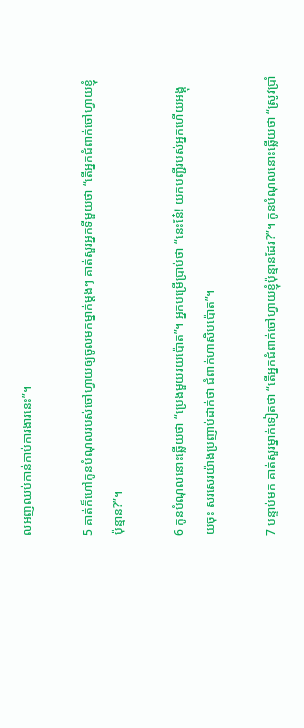លអញឈប់កាន់កាប់ការ‌ងារនេះ”។

5 គាត់ក៏ហៅកូនបំណុលរបស់ចៅហ្វាយឲ្យចូលមកម្នាក់ម្ដងៗ គាត់សួរអ្នកទីមួយថា “តើអ្នកជំពាក់ចៅហ្វាយខ្ញុំប៉ុន្មាន?”។

6 កូនបំណុលនោះឆ្លើយថា “ប្រេងមួយរយប៉ោត”។ អ្នកបម្រើប្រាប់ថា “នេះនែ៎! យកបញ្ជីរបស់អ្នកហើយអង្គុយចុះ សរសេរយ៉ាងប្រញាប់ដាក់ថា ជំពាក់ហា‌សិបប៉ោត”។

7 បន្ទាប់មក គាត់សួរម្នាក់ទៀតថា “តើអ្នកជំពាក់ចៅហ្វាយខ្ញុំប៉ុន្មានដែរ?”។ កូនបំណុលនោះឆ្លើយថា “ស្រូវប្រាំ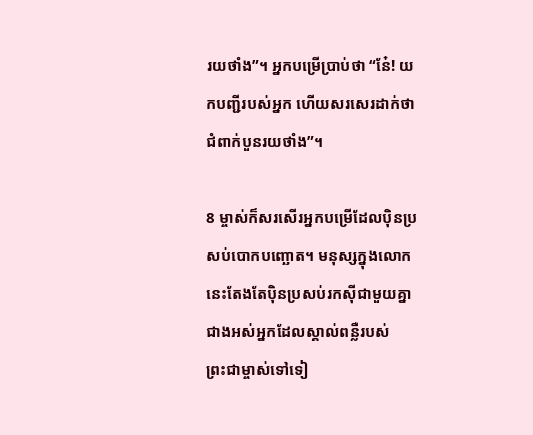រយថាំង”។ អ្នកបម្រើប្រាប់ថា “នែ៎! យកបញ្ជីរបស់អ្នក ហើយសរសេរដាក់ថា ជំពាក់បួនរយថាំង”។

8 ម្ចាស់ក៏សរសើរអ្នកបម្រើដែលប៉ិន‌ប្រសប់បោកបញ្ឆោត។ មនុស្សក្នុងលោកនេះតែងតែប៉ិន‌ប្រសប់រកស៊ីជាមួយគ្នា ជាងអស់អ្នកដែលស្គាល់ពន្លឺរបស់ព្រះ‌ជាម្ចាស់ទៅទៀ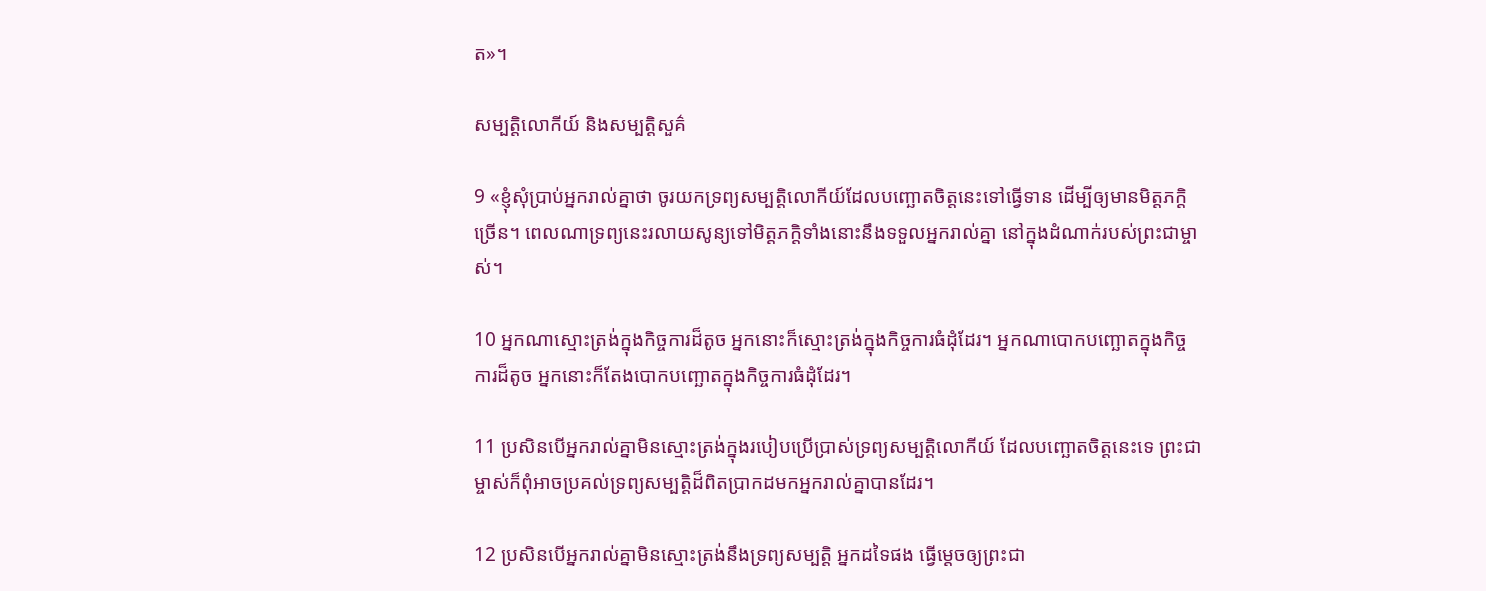ត»។

សម្បត្តិលោកីយ៍ និងសម្បត្តិសួគ៌

9 «ខ្ញុំសុំប្រាប់អ្នករាល់គ្នាថា ចូរយកទ្រព្យ‌សម្បត្តិលោកីយ៍ដែលបញ្ឆោតចិត្តនេះទៅធ្វើទាន ដើម្បីឲ្យមានមិត្ត‌ភក្ដិច្រើន។ ពេលណាទ្រព្យនេះរលាយសូន្យទៅមិត្ត‌ភក្ដិទាំងនោះនឹងទទួលអ្នករាល់គ្នា នៅក្នុងដំណាក់របស់ព្រះ‌ជាម្ចាស់។

10 អ្នកណាស្មោះត្រង់ក្នុងកិច្ចការដ៏តូច អ្នកនោះក៏ស្មោះត្រង់ក្នុងកិច្ចការធំដុំដែរ។ អ្នកណាបោកបញ្ឆោតក្នុងកិច្ចការដ៏តូច អ្នកនោះក៏តែងបោកបញ្ឆោតក្នុងកិច្ចការធំដុំដែរ។

11 ប្រសិនបើអ្នករាល់គ្នាមិនស្មោះត្រង់ក្នុងរបៀបប្រើ‌ប្រាស់ទ្រព្យ‌សម្បត្តិលោកីយ៍ ដែលបញ្ឆោតចិត្តនេះទេ ព្រះ‌ជាម្ចាស់ក៏ពុំអាចប្រគល់ទ្រព្យ‌សម្បត្តិដ៏ពិតប្រាកដមកអ្នករាល់គ្នាបានដែរ។

12 ប្រសិនបើអ្នករាល់គ្នាមិនស្មោះត្រង់នឹងទ្រព្យ‌សម្បត្តិ អ្នកដទៃផង ធ្វើម្ដេចឲ្យព្រះ‌ជា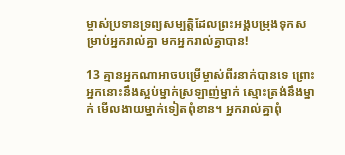ម្ចាស់ប្រទានទ្រព្យ‌សម្បត្តិដែលព្រះ‌អង្គបម្រុងទុកសម្រាប់អ្នករាល់គ្នា មកអ្នករាល់គ្នាបាន!

13 គ្មានអ្នកណាអាចបម្រើម្ចាស់ពីរនាក់បានទេ ព្រោះអ្នកនោះនឹងស្អប់ម្នាក់ស្រឡាញ់ម្នាក់ ស្មោះត្រង់នឹងម្នាក់ មើល‌ងាយម្នាក់ទៀតពុំ‌ខាន។ អ្នករាល់គ្នាពុំ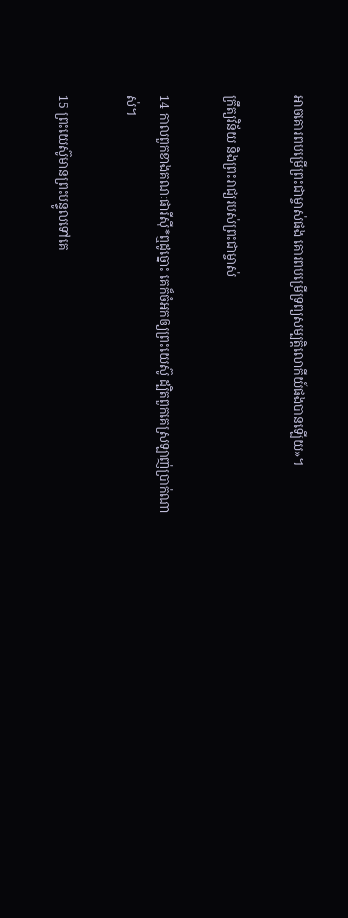អាចគោរពបម្រើព្រះ‌ជាម្ចាស់ផង គោរពបម្រើទ្រព្យ‌សម្បត្តិលោកីយ៍ផងបានឡើយ»។

ក្រឹត្យ‌វិន័យ និងព្រះ‌រាជ្យរបស់ព្រះ‌ជាម្ចាស់

14 កាលពួកខាងគណៈ‌ផារីស៊ី*ឮដូច្នោះ គេក៏ចំអកឲ្យព្រះ‌យេស៊ូ ដ្បិតពួកគេស្រឡាញ់ប្រាក់ណាស់។

15 ព្រះ‌យេស៊ូមានព្រះ‌បន្ទូលទៅគេ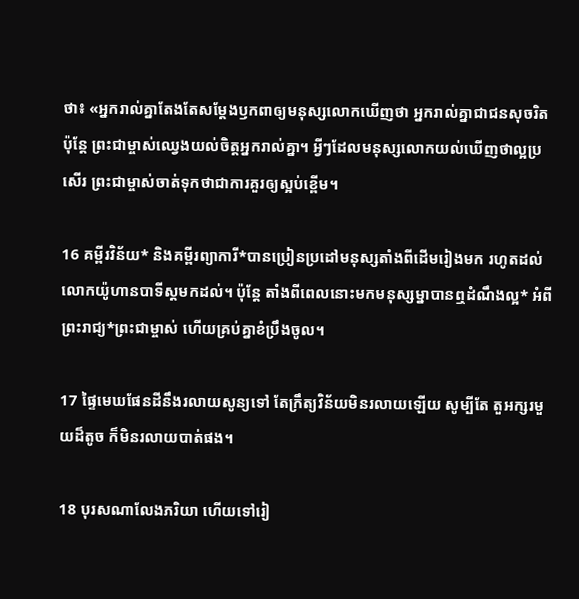ថា៖ «អ្នករាល់គ្នាតែងតែសម្តែងឫក‌ពាឲ្យមនុស្សលោកឃើញថា អ្នករាល់គ្នាជាជនសុចរិត ប៉ុន្តែ ព្រះ‌ជាម្ចាស់ឈ្វេងយល់ចិត្តអ្នករាល់គ្នា។ អ្វីៗដែលមនុស្សលោកយល់ឃើញថាល្អប្រសើរ ព្រះ‌ជាម្ចាស់ចាត់ទុកថាជាការគួរឲ្យស្អប់ខ្ពើម។

16 គម្ពីរ‌វិន័យ* និងគម្ពីរព្យាការី*បានប្រៀន‌ប្រដៅមនុស្សតាំងពីដើមរៀងមក រហូតដល់លោកយ៉ូហាន‌បាទីស្ដមកដល់។ ប៉ុន្តែ តាំងពីពេលនោះមកមនុស្ស‌ម្នាបានឮដំណឹង‌ល្អ* អំពីព្រះ‌រាជ្យ*ព្រះ‌ជាម្ចាស់ ហើយគ្រប់គ្នាខំប្រឹងចូល។

17 ផ្ទៃមេឃផែន‌ដីនឹងរលាយសូន្យទៅ តែក្រឹត្យ‌វិន័យមិនរលាយឡើយ សូម្បីតែ តួអក្សរមួយដ៏តូច ក៏មិនរលាយបាត់ផង។

18 បុរសណាលែងភរិយា ហើយទៅរៀ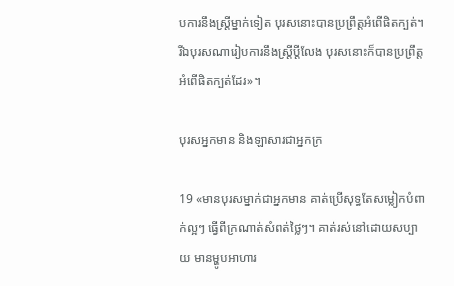ប‌ការនឹងស្ត្រីម្នាក់ទៀត បុរសនោះបានប្រព្រឹត្តអំពើផិតក្បត់។ រីឯបុរសណារៀប‌ការនឹងស្ត្រីប្ដីលែង បុរសនោះក៏បានប្រព្រឹត្តអំពើផិតក្បត់ដែរ»។

បុរសអ្នកមាន និងឡាសារជាអ្នកក្រ

19 «មានបុរសម្នាក់ជាអ្នកមាន គាត់ប្រើសុទ្ធតែសម្លៀក‌បំពាក់ល្អៗ ធ្វើពីក្រណាត់សំពត់ថ្លៃៗ។ គាត់រស់នៅដោយសប្បាយ មានម្ហូបអាហារ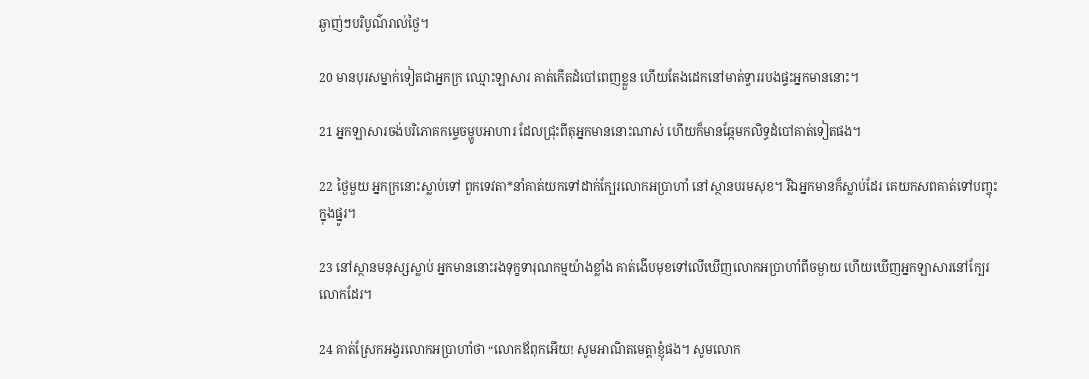ឆ្ងាញ់ៗបរិបូណ៌រាល់ថ្ងៃ។

20 មានបុរសម្នាក់ទៀតជាអ្នកក្រ ឈ្មោះឡាសារ គាត់កើតដំបៅពេញខ្លួន ហើយតែងដេកនៅមាត់ទ្វាររបងផ្ទះអ្នកមាននោះ។

21 អ្នកឡាសារចង់បរិភោគកម្ទេចម្ហូបអាហារ ដែលជ្រុះពីតុអ្នកមាននោះណាស់ ហើយក៏មានឆ្កែមកលិទ្ធដំបៅគាត់ទៀតផង។

22 ថ្ងៃមួយ អ្នកក្រនោះស្លាប់ទៅ ពួកទេវតា*នាំគាត់យកទៅដាក់ក្បែរលោកអប្រាហាំ នៅស្ថានបរម‌សុខ។ រីឯអ្នកមានក៏ស្លាប់ដែរ គេយកសពគាត់ទៅបញ្ចុះក្នុងផ្នូរ។

23 នៅស្ថានមនុស្សស្លាប់ អ្នកមាននោះរងទុក្ខទារុណ‌កម្មយ៉ាងខ្លាំង គាត់ងើបមុខទៅលើឃើញលោកអប្រាហាំពីចម្ងាយ ហើយឃើញអ្នកឡាសារនៅក្បែរលោកដែរ។

24 គាត់ស្រែកអង្វរលោកអប្រាហាំថា “លោកឪពុកអើយ! សូមអាណិតមេត្តាខ្ញុំផង។ សូមលោក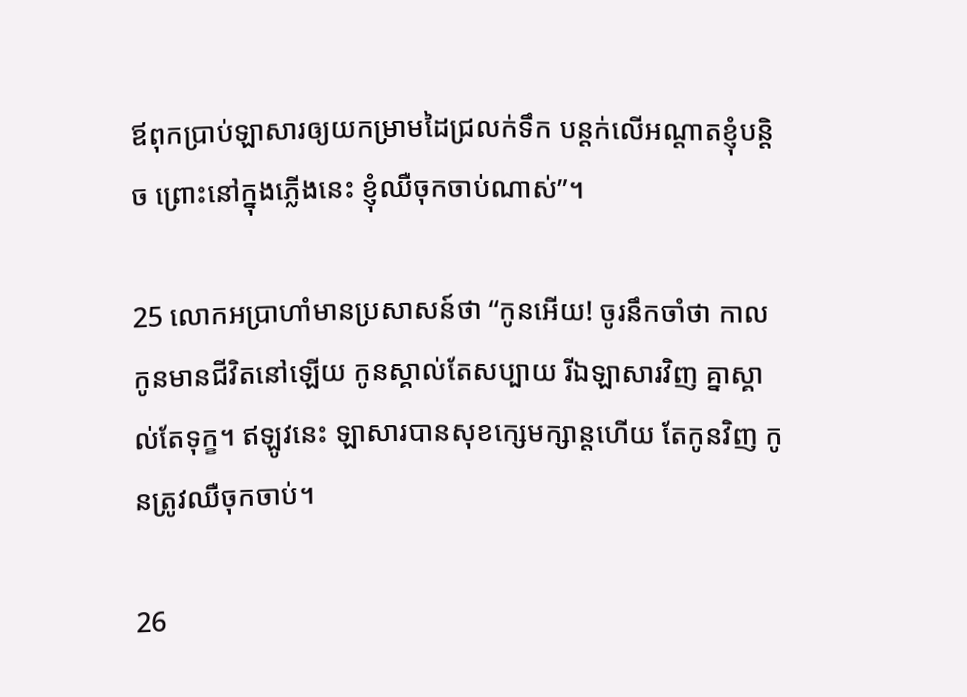ឪពុកប្រាប់ឡាសារឲ្យយកម្រាមដៃជ្រលក់ទឹក បន្ដក់លើអណ្ដាតខ្ញុំបន្ដិច ព្រោះនៅក្នុងភ្លើងនេះ ខ្ញុំឈឺចុកចាប់ណាស់”។

25 លោកអប្រាហាំមានប្រសាសន៍ថា “កូនអើយ! ចូរនឹកចាំថា កាលកូនមានជីវិតនៅឡើយ កូនស្គាល់តែសប្បាយ រីឯឡាសារវិញ គ្នាស្គាល់តែទុក្ខ។ ឥឡូវនេះ ឡាសារបានសុខក្សេម‌ក្សាន្តហើយ តែកូនវិញ កូនត្រូវឈឺចុកចាប់។

26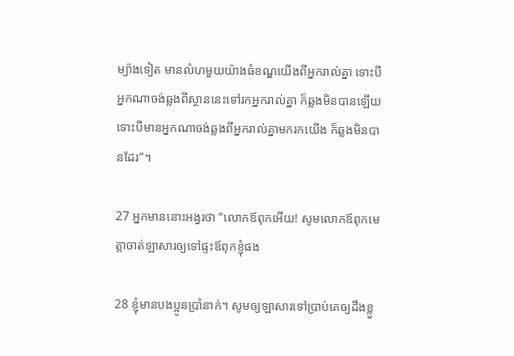ម្យ៉ាងទៀត មានលំហមួយយ៉ាងធំខណ្ឌយើងពីអ្នករាល់គ្នា ទោះបីអ្នកណាចង់ឆ្លងពីស្ថាននេះទៅរកអ្នករាល់គ្នា ក៏ឆ្លងមិនបានឡើយ ទោះបីមានអ្នកណាចង់ឆ្លងពីអ្នករាល់គ្នាមករកយើង ក៏ឆ្លងមិនបានដែរ”។

27 អ្នកមាននោះអង្វរថា “លោកឪពុកអើយ! សូមលោកឪពុកមេត្តាចាត់ឡាសារឲ្យទៅផ្ទះឪពុកខ្ញុំផង

28 ខ្ញុំមានបង‌ប្អូនប្រាំនាក់។ សូមឲ្យឡាសារទៅប្រាប់គេឲ្យដឹងខ្លួ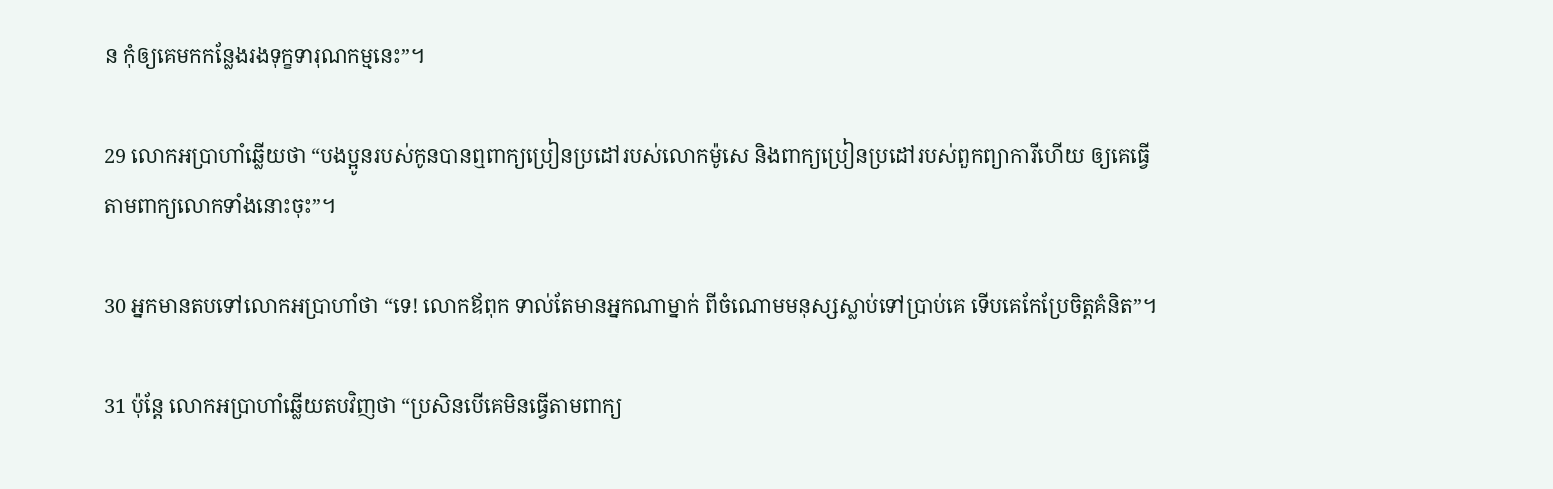ន កុំឲ្យគេមកកន្លែងរងទុក្ខទារុណ‌កម្មនេះ”។

29 លោកអប្រាហាំឆ្លើយថា “បង‌ប្អូនរបស់កូនបានឮពាក្យប្រៀន‌ប្រដៅរបស់លោកម៉ូសេ និងពាក្យប្រៀន‌ប្រដៅរបស់ពួកព្យាការីហើយ ឲ្យគេធ្វើតាមពាក្យលោកទាំងនោះចុះ”។

30 អ្នកមានតបទៅលោកអប្រាហាំថា “ទេ! លោកឪពុក ទាល់តែមានអ្នកណាម្នាក់ ពីចំណោមមនុស្សស្លាប់ទៅប្រាប់គេ ទើបគេកែប្រែចិត្តគំនិត”។

31 ប៉ុន្តែ លោកអប្រាហាំឆ្លើយតបវិញថា “ប្រសិនបើគេមិនធ្វើតាមពាក្យ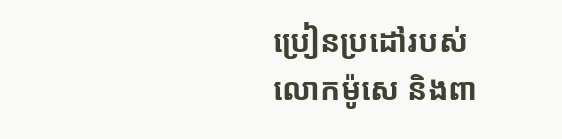ប្រៀន‌ប្រដៅរបស់លោកម៉ូសេ និងពា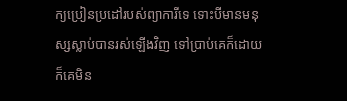ក្យប្រៀន‌ប្រដៅរបស់ព្យាការីទេ ទោះបីមានមនុស្សស្លាប់បានរស់ឡើងវិញ ទៅប្រាប់គេក៏ដោយ ក៏គេមិន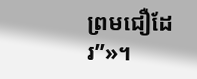ព្រមជឿដែរ”»។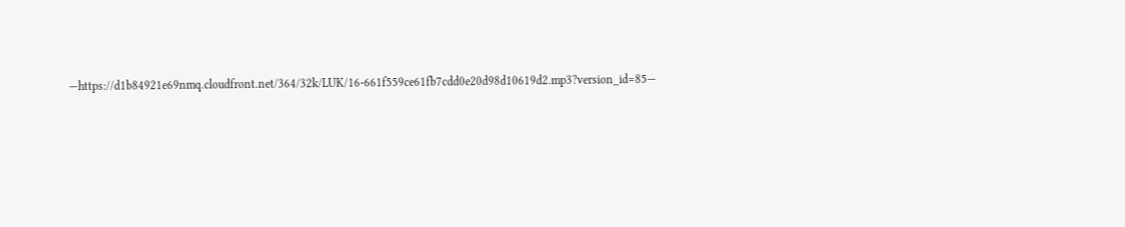—https://d1b84921e69nmq.cloudfront.net/364/32k/LUK/16-661f559ce61fb7cdd0e20d98d10619d2.mp3?version_id=85—